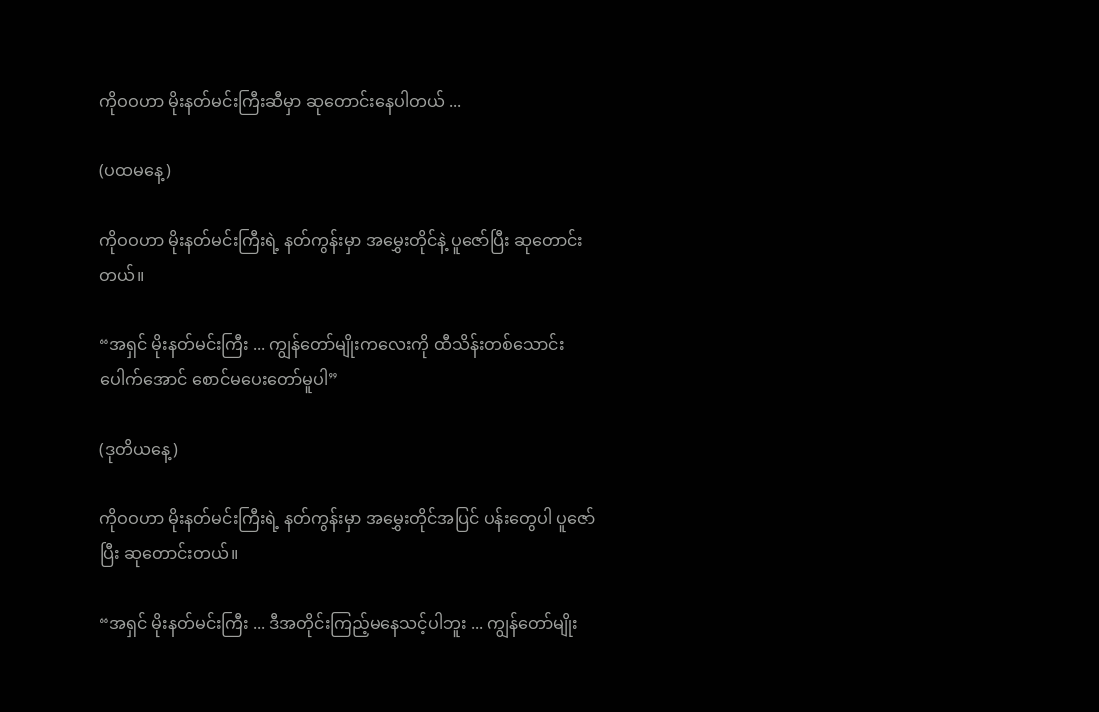ကိုဝဝဟာ မိုးနတ်မင်းကြီးဆီမှာ ဆုတောင်းနေပါတယ် ...

(ပထမနေ့)

ကိုဝဝဟာ မိုးနတ်မင်းကြီးရဲ့ နတ်ကွန်းမှာ အမွှေးတိုင်နဲ့ ပူဇော်ပြီး ဆုတောင်းတယ်။

“အရှင် မိုးနတ်မင်းကြီး ... ကျွန်တော်မျိုးကလေးကို ထီသိန်းတစ်သောင်းပေါက်အောင် စောင်မပေးတော်မူပါ”

(ဒုတိယနေ့)

ကိုဝဝဟာ မိုးနတ်မင်းကြီးရဲ့ နတ်ကွန်းမှာ အမွှေးတိုင်အပြင် ပန်းတွေပါ ပူဇော်ပြီး ဆုတောင်းတယ်။

“အရှင် မိုးနတ်မင်းကြီး ... ဒီအတိုင်းကြည့်မနေသင့်ပါဘူး ... ကျွန်တော်မျိုး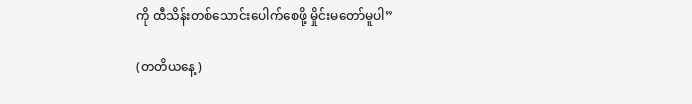ကို ထီသိန်းတစ်သောင်းပေါက်စေဖို့ မှိုင်းမတော်မူပါ”

(တတိယနေ့)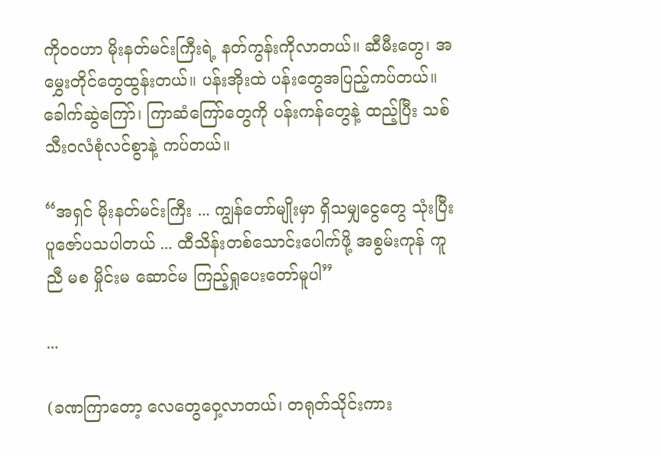ကိုဝဝဟာ မိုးနတ်မင်းကြီးရဲ့ နတ်ကွန်းကိုလာတယ်။ ဆီမီးတွေ၊ အမွှေးတိုင်တွေထွန်းတယ်။ ပန်းအိုးထဲ ပန်းတွေအပြည့်ကပ်တယ်။ ခေါက်ဆွဲကြော်၊ ကြာဆံကြော်တွေကို ပန်းကန်တွေနဲ့ ထည့်ပြီး သစ်သီးဝလံစုံလင်စွာနဲ့ ကပ်တယ်။

“အရှင် မိုးနတ်မင်းကြီး ... ကျွန်တော်မျိုးမှာ ရှိသမျှငွေတွေ သုံးပြီး ပူဇော်ပသပါတယ် ... ထီသိန်းတစ်သောင်းပေါက်ဖို့ အစွမ်းကုန် ကူညီ မစ မှိုင်းမ ဆောင်မ ကြည့်ရှုပေးတော်မူပါ”

...

(ခဏကြာတော့ လေတွေဝှေ့လာတယ်၊ တရုတ်သိုင်းကား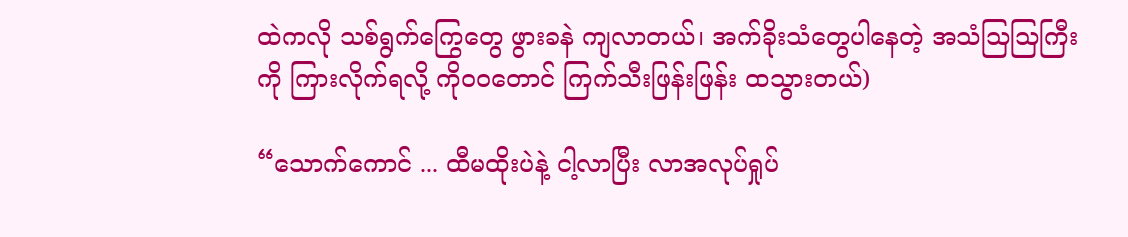ထဲကလို သစ်ရွက်ကြွေတွေ ဖွားခနဲ ကျလာတယ်၊ အက်ခိုးသံတွေပါနေတဲ့ အသံသြသြကြီးကို ကြားလိုက်ရလို့ ကိုဝဝတောင် ကြက်သီးဖြန်းဖြန်း ထသွားတယ်)

“သောက်ကောင် ... ထီမထိုးပဲနဲ့ ငါ့လာပြီး လာအလုပ်ရှုပ်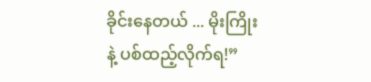ခိုင်းနေတယ် ... မိုးကြိုးနဲ့ ပစ်ထည့်လိုက်ရ!”